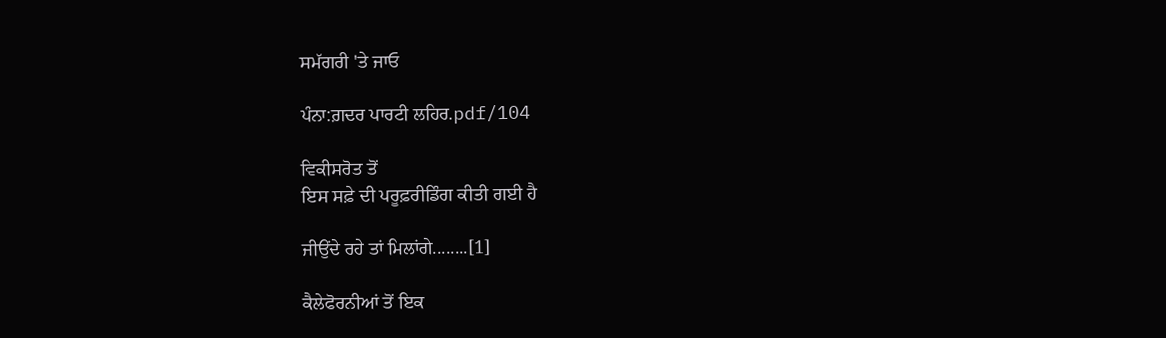ਸਮੱਗਰੀ 'ਤੇ ਜਾਓ

ਪੰਨਾ:ਗ਼ਦਰ ਪਾਰਟੀ ਲਹਿਰ.pdf/104

ਵਿਕੀਸਰੋਤ ਤੋਂ
ਇਸ ਸਫ਼ੇ ਦੀ ਪਰੂਫ਼ਰੀਡਿੰਗ ਕੀਤੀ ਗਈ ਹੈ

ਜੀਉਂਦੇ ਰਹੇ ਤਾਂ ਮਿਲਾਂਗੇ........[1]

ਕੈਲੇਫੋਰਨੀਆਂ ਤੋਂ ਇਕ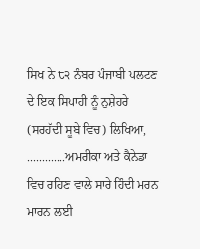ਸਿਖ ਨੇ ੮੨ ਨੰਬਰ ਪੰਜਾਬੀ ਪਲਟਣ ਦੇ ਇਕ ਸਿਪਾਹੀ ਨੂੰ ਨੁਸ਼ੇਹਰੇ (ਸਰਹੱਦੀ ਸੂਬੇ ਵਿਚ) ਲਿਖਿਆ, .............ਅਮਰੀਕਾ ਅਤੇ ਕੈਨੇਡਾ ਵਿਚ ਰਹਿਣ ਵਾਲੇ ਸਾਰੇ ਹਿੰਦੀ ਮਰਨ ਮਾਰਨ ਲਈ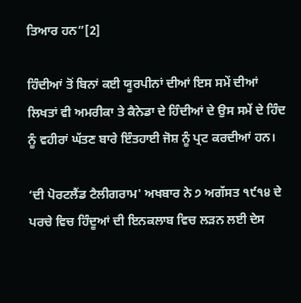ਤਿਆਰ ਹਨ”[2]

ਹਿੰਦੀਆਂ ਤੋਂ ਬਿਨਾਂ ਕਈ ਯੂਰਪੀਨਾਂ ਦੀਆਂ ਇਸ ਸਮੇਂ ਦੀਆਂ ਲਿਖਤਾਂ ਵੀ ਅਮਰੀਕਾ ਤੇ ਕੈਨੇਡਾ ਦੇ ਹਿੰਦੀਆਂ ਦੇ ਉਸ ਸਮੇਂ ਦੇ ਹਿੰਦ ਨੂੰ ਵਹੀਰਾਂ ਘੱਤਣ ਬਾਰੇ ਇੰਤਹਾਈ ਜੋਸ਼ ਨੂੰ ਪ੍ਰਟ ਕਰਦੀਆਂ ਹਨ।

‘ਦੀ ਪੋਰਟਲੈਂਡ ਟੈਲੀਗਰਾਮ' ਅਖਬਾਰ ਨੇ ੭ ਅਗੱਸਤ ੧੯੧੪ ਦੇ ਪਰਚੇ ਵਿਚ ਹਿੰਦੂਆਂ ਦੀ ਇਨਕਲਾਬ ਵਿਚ ਲੜਨ ਲਈ ਦੇਸ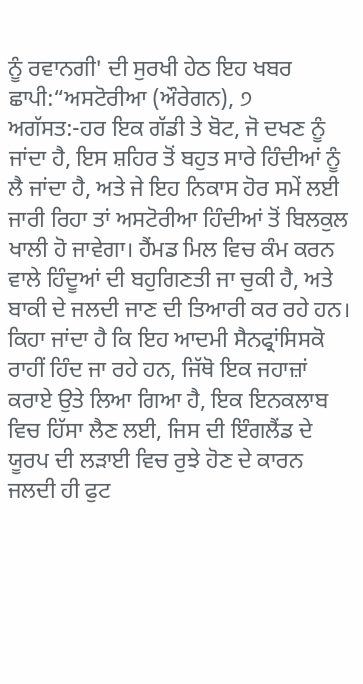ਨੂੰ ਰਵਾਨਗੀ' ਦੀ ਸੁਰਖੀ ਹੇਠ ਇਹ ਖਬਰ ਛਾਪੀ:“ਅਸਟੋਰੀਆ (ਔਰੇਗਨ), ੭ ਅਗੱਸਤ:-ਹਰ ਇਕ ਗੱਡੀ ਤੇ ਬੋਟ, ਜੋ ਦਖਣ ਨੂੰ ਜਾਂਦਾ ਹੈ, ਇਸ ਸ਼ਹਿਰ ਤੋਂ ਬਹੁਤ ਸਾਰੇ ਹਿੰਦੀਆਂ ਨੂੰ ਲੈ ਜਾਂਦਾ ਹੈ, ਅਤੇ ਜੇ ਇਹ ਨਿਕਾਸ ਹੋਰ ਸਮੇਂ ਲਈ ਜਾਰੀ ਰਿਹਾ ਤਾਂ ਅਸਟੋਰੀਆ ਹਿੰਦੀਆਂ ਤੋਂ ਬਿਲਕੁਲ ਖਾਲੀ ਹੋ ਜਾਵੇਗਾ। ਹੈਂਮਡ ਮਿਲ ਵਿਚ ਕੰਮ ਕਰਨ ਵਾਲੇ ਹਿੰਦੂਆਂ ਦੀ ਬਹੁਗਿਣਤੀ ਜਾ ਚੁਕੀ ਹੈ, ਅਤੇ ਬਾਕੀ ਦੇ ਜਲਦੀ ਜਾਣ ਦੀ ਤਿਆਰੀ ਕਰ ਰਹੇ ਹਨ। ਕਿਹਾ ਜਾਂਦਾ ਹੈ ਕਿ ਇਹ ਆਦਮੀ ਸੈਨਫ੍ਰਾਂਸਿਸਕੋ ਰਾਹੀਂ ਹਿੰਦ ਜਾ ਰਹੇ ਹਨ, ਜਿੱਥੋ ਇਕ ਜਹਾਜ਼ਾਂ ਕਰਾਏ ਉਤੇ ਲਿਆ ਗਿਆ ਹੈ, ਇਕ ਇਨਕਲਾਬ ਵਿਚ ਹਿੱਸਾ ਲੈਣ ਲਈ, ਜਿਸ ਦੀ ਇੰਗਲੈਂਡ ਦੇ ਯੂਰਪ ਦੀ ਲੜਾਈ ਵਿਚ ਰੁਝੇ ਹੋਣ ਦੇ ਕਾਰਨ ਜਲਦੀ ਹੀ ਫੁਟ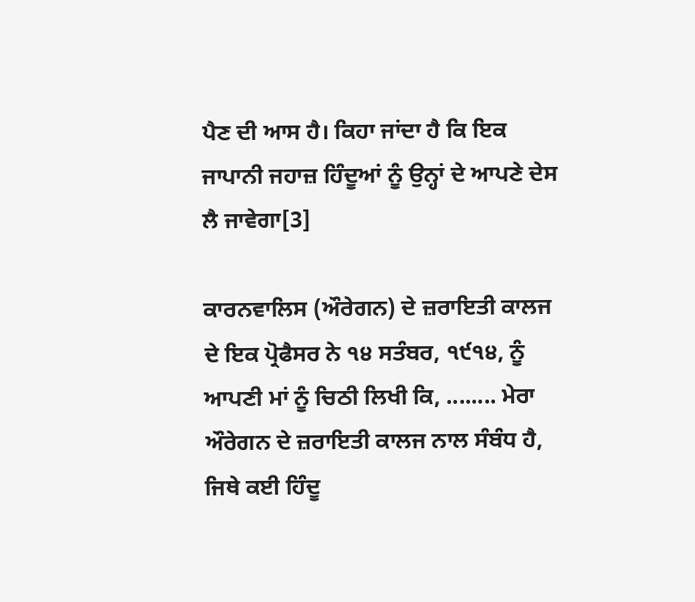ਪੈਣ ਦੀ ਆਸ ਹੈ। ਕਿਹਾ ਜਾਂਦਾ ਹੈ ਕਿ ਇਕ ਜਾਪਾਨੀ ਜਹਾਜ਼ ਹਿੰਦੂਆਂ ਨੂੰ ਉਨ੍ਹਾਂ ਦੇ ਆਪਣੇ ਦੇਸ ਲੈ ਜਾਵੇਗਾ[3]

ਕਾਰਨਵਾਲਿਸ (ਔਰੇਗਨ) ਦੇ ਜ਼ਰਾਇਤੀ ਕਾਲਜ ਦੇ ਇਕ ਪ੍ਰੋਫੈਸਰ ਨੇ ੧੪ ਸਤੰਬਰ, ੧੯੧੪, ਨੂੰ ਆਪਣੀ ਮਾਂ ਨੂੰ ਚਿਠੀ ਲਿਖੀ ਕਿ, ........ ਮੇਰਾ ਔਰੇਗਨ ਦੇ ਜ਼ਰਾਇਤੀ ਕਾਲਜ ਨਾਲ ਸੰਬੰਧ ਹੈ, ਜਿਥੇ ਕਈ ਹਿੰਦੂ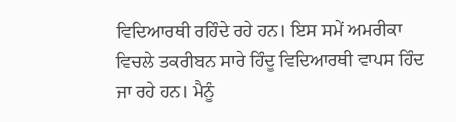ਵਿਦਿਆਰਥੀ ਰਹਿੰਦੇ ਰਹੇ ਹਨ। ਇਸ ਸਮੇਂ ਅਮਰੀਕਾ ਵਿਚਲੇ ਤਕਰੀਬਨ ਸਾਰੇ ਹਿੰਦੂ ਵਿਦਿਆਰਥੀ ਵਾਪਸ ਹਿੰਦ ਜਾ ਰਹੇ ਹਨ। ਮੈਨੂੰ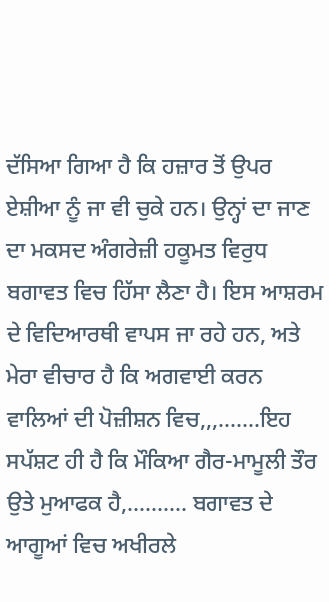ਦੱਸਿਆ ਗਿਆ ਹੈ ਕਿ ਹਜ਼ਾਰ ਤੋਂ ਉਪਰ ਏਸ਼ੀਆ ਨੂੰ ਜਾ ਵੀ ਚੁਕੇ ਹਨ। ਉਨ੍ਹਾਂ ਦਾ ਜਾਣ ਦਾ ਮਕਸਦ ਅੰਗਰੇਜ਼ੀ ਹਕੂਮਤ ਵਿਰੁਧ ਬਗਾਵਤ ਵਿਚ ਹਿੱਸਾ ਲੈਣਾ ਹੈ। ਇਸ ਆਸ਼ਰਮ ਦੇ ਵਿਦਿਆਰਥੀ ਵਾਪਸ ਜਾ ਰਹੇ ਹਨ, ਅਤੇ ਮੇਰਾ ਵੀਚਾਰ ਹੈ ਕਿ ਅਗਵਾਈ ਕਰਨ ਵਾਲਿਆਂ ਦੀ ਪੋਜ਼ੀਸ਼ਨ ਵਿਚ,,,.......ਇਹ ਸਪੱਸ਼ਟ ਹੀ ਹੈ ਕਿ ਮੌਕਿਆ ਗੈਰ-ਮਾਮੂਲੀ ਤੌਰ ਉਤੇ ਮੁਆਫਕ ਹੈ,.......... ਬਗਾਵਤ ਦੇ ਆਗੂਆਂ ਵਿਚ ਅਖੀਰਲੇ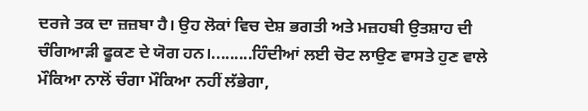ਦਰਜੇ ਤਕ ਦਾ ਜ਼ਜ਼ਬਾ ਹੈ। ਉਹ ਲੋਕਾਂ ਵਿਚ ਦੇਸ਼ ਭਗਤੀ ਅਤੇ ਮਜ਼ਹਬੀ ਉਤਸ਼ਾਹ ਦੀ ਚੰਗਿਆੜੀ ਫੂਕਣ ਦੇ ਯੋਗ ਹਨ।.........ਹਿੰਦੀਆਂ ਲਈ ਚੋਟ ਲਾਉਣ ਵਾਸਤੇ ਹੁਣ ਵਾਲੇ ਮੌਕਿਆ ਨਾਲੋਂ ਚੰਗਾ ਮੌਕਿਆ ਨਹੀਂ ਲੱਭੇਗਾ,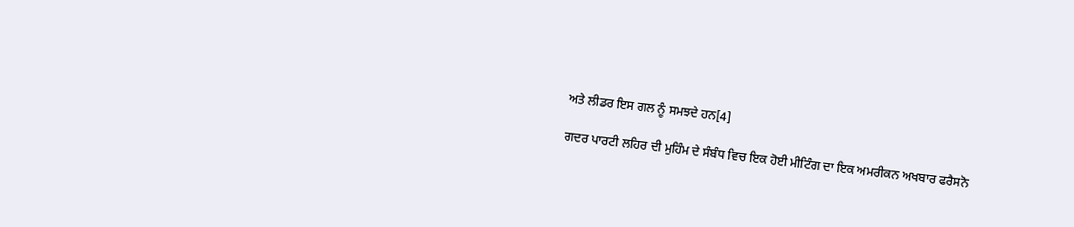ਅਤੇ ਲੀਡਰ ਇਸ ਗਲ ਨੂੰ ਸਮਝਦੇ ਹਨ[4]

ਗਦਰ ਪਾਰਟੀ ਲਹਿਰ ਦੀ ਮੁਹਿੰਮ ਦੇ ਸੰਬੰਧ ਵਿਚ ਇਕ ਹੋਈ ਮੀਟਿੰਗ ਦਾ ਇਕ ਅਮਰੀਕਨ ਅਖਬਾਰ ਫਰੈਸਨੋ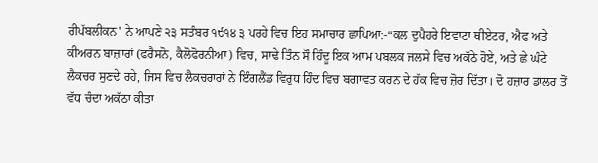ਰੀਪੱਬਲੀਕਨ' ਨੇ ਆਪਣੇ ੨੩ ਸਤੰਬਰ ੧੯੧੪ ੩ ਪਰਹੇ ਵਿਚ ਇਹ ਸਮਾਚਾਰ ਛਾਪਿਆ:-“ਕਲ ਦੁਪੈਹਰੇ ਇਵਾਟਾ ਥੀਏਟਰ, ਐਫ ਅਤੇ ਕੀਅਰਨ ਬਾਜ਼ਾਰਾਂ (ਫਰੈਸਨੋ, ਕੈਲੋਫੋਰਨੀਆ) ਵਿਚ, ਸਾਢੇ ਤਿੰਨ ਸੌ ਹਿੰਦੂ ਇਕ ਆਮ ਪਬਲਕ ਜਲਸੇ ਵਿਚ ਅਕੱਠੇ ਹੋਏ, ਅਤੇ ਛੇ ਘੰਟੇ ਲੈਕਚਰ ਸੁਣਦੇ ਰਹੇ, ਜਿਸ ਵਿਚ ਲੈਕਚਰਾਰਾਂ ਨੇ ਇੰਗਲੈਂਡ ਵਿਰੁਧ ਹਿੰਦ ਵਿਚ ਬਗਾਵਤ ਕਰਨ ਦੇ ਹੱਕ ਵਿਚ ਜ਼ੋਰ ਦਿੱਤਾ। ਦੋ ਹਜ਼ਾਰ ਡਾਲਰ ਤੋਂ ਵੱਧ ਚੰਦਾ ਅਕੱਠਾ ਕੀਤਾ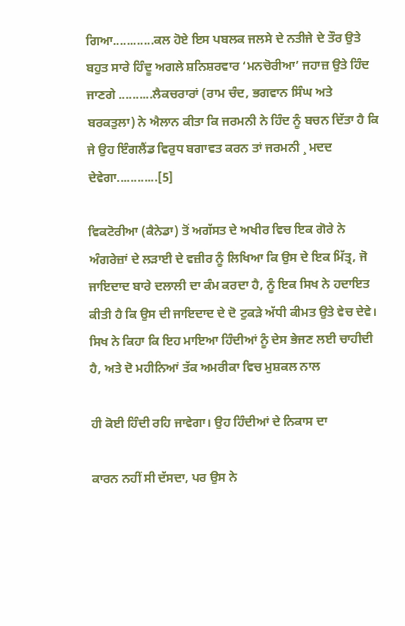ਗਿਆ............ਕਲ ਹੋਏ ਇਸ ਪਬਲਕ ਜਲਸੇ ਦੇ ਨਤੀਜੇ ਦੇ ਤੌਰ ਉਤੇ ਬਹੁਤ ਸਾਰੇ ਹਿੰਦੂ ਅਗਲੇ ਸ਼ਨਿਸ਼ਰਵਾਰ ‘ਮਨਚੋਰੀਆ’ ਜਹਾਜ਼ ਉਤੇ ਹਿੰਦ ਜਾਣਗੇ ..........ਲੈਕਚਰਾਰਾਂ (ਰਾਮ ਚੰਦ, ਭਗਵਾਨ ਸਿੰਘ ਅਤੇ ਬਰਕਤੁਲਾ) ਨੇ ਐਲਾਨ ਕੀਤਾ ਕਿ ਜਰਮਨੀ ਨੇ ਹਿੰਦ ਨੂੰ ਬਚਨ ਦਿੱਤਾ ਹੈ ਕਿ ਜੇ ਉਹ ਇੰਗਲੈਂਡ ਵਿਰੁਧ ਬਗਾਵਤ ਕਰਨ ਤਾਂ ਜਰਮਨੀ ¸ ਮਦਦ ਦੇਵੇਗਾ............[5]

ਵਿਕਟੋਰੀਆ (ਕੈਨੇਡਾ) ਤੋਂ ਅਗੱਸਤ ਦੇ ਅਖੀਰ ਵਿਚ ਇਕ ਗੋਰੇ ਨੇ ਅੰਗਰੇਜ਼ਾਂ ਦੇ ਲੜਾਈ ਦੇ ਵਜ਼ੀਰ ਨੂੰ ਲਿਖਿਆ ਕਿ ਉਸ ਦੇ ਇਕ ਮਿੱਤ੍ਰ, ਜੋ ਜਾਇਦਾਦ ਬਾਰੇ ਦਲਾਲੀ ਦਾ ਕੰਮ ਕਰਦਾ ਹੈ, ਨੂੰ ਇਕ ਸਿਖ ਨੇ ਹਦਾਇਤ ਕੀਤੀ ਹੈ ਕਿ ਉਸ ਦੀ ਜਾਇਦਾਦ ਦੇ ਦੋ ਟੁਕੜੇ ਅੱਧੀ ਕੀਮਤ ਉਤੇ ਵੇਚ ਦੇਵੇ। ਸਿਖ ਨੇ ਕਿਹਾ ਕਿ ਇਹ ਮਾਇਆ ਹਿੰਦੀਆਂ ਨੂੰ ਦੇਸ ਭੇਜਣ ਲਈ ਚਾਹੀਦੀ ਹੈ, ਅਤੇ ਦੋ ਮਹੀਨਿਆਂ ਤੱਕ ਅਮਰੀਕਾ ਵਿਚ ਮੁਸ਼ਕਲ ਨਾਲ

ਹੀ ਕੋਈ ਹਿੰਦੀ ਰਹਿ ਜਾਵੇਗਾ। ਉਹ ਹਿੰਦੀਆਂ ਦੇ ਨਿਕਾਸ ਦਾ

ਕਾਰਨ ਨਹੀਂ ਸੀ ਦੱਸਦਾ, ਪਰ ਉਸ ਨੇ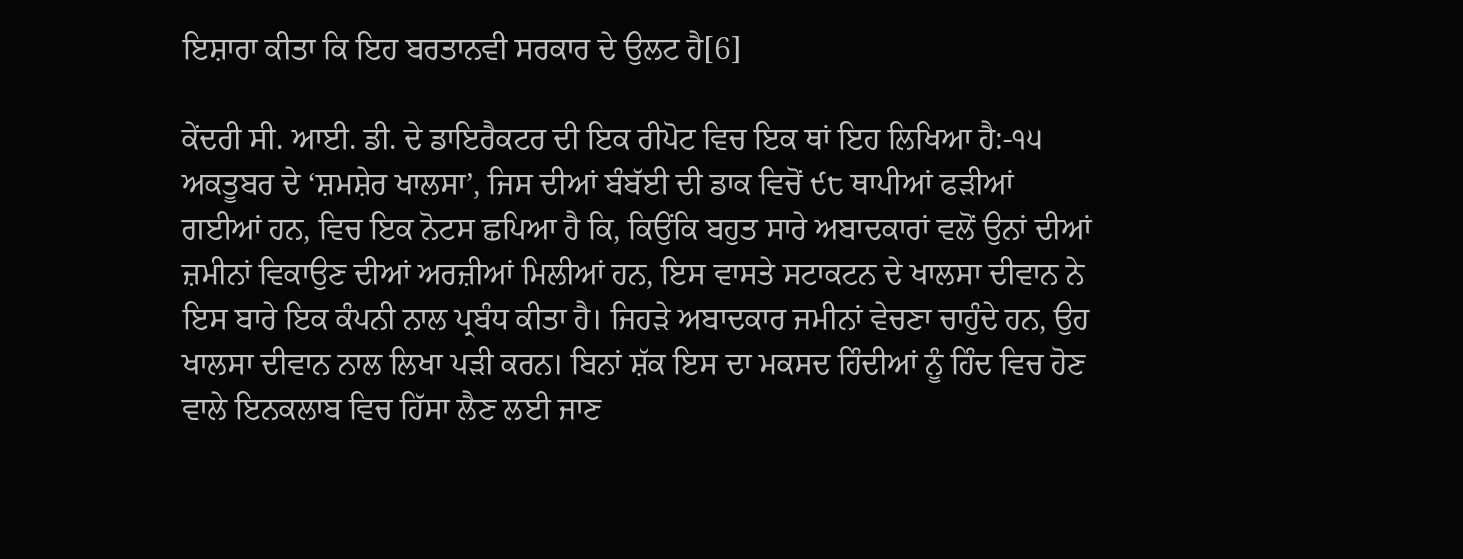ਇਸ਼ਾਰਾ ਕੀਤਾ ਕਿ ਇਹ ਬਰਤਾਨਵੀ ਸਰਕਾਰ ਦੇ ਉਲਟ ਹੈ[6]

ਕੇਂਦਰੀ ਸੀ. ਆਈ. ਡੀ. ਦੇ ਡਾਇਰੈਕਟਰ ਦੀ ਇਕ ਰੀਪੋਟ ਵਿਚ ਇਕ ਥਾਂ ਇਹ ਲਿਖਿਆ ਹੈ:-੧੫ ਅਕਤੂਬਰ ਦੇ ‘ਸ਼ਮਸ਼ੇਰ ਖਾਲਸਾ’, ਜਿਸ ਦੀਆਂ ਬੰਬੱਈ ਦੀ ਡਾਕ ਵਿਚੋਂ ੯੮ ਥਾਪੀਆਂ ਫੜੀਆਂ ਗਈਆਂ ਹਨ, ਵਿਚ ਇਕ ਨੋਟਸ ਛਪਿਆ ਹੈ ਕਿ, ਕਿਉਂਕਿ ਬਹੁਤ ਸਾਰੇ ਅਬਾਦਕਾਰਾਂ ਵਲੋਂ ਉਨਾਂ ਦੀਆਂ ਜ਼ਮੀਨਾਂ ਵਿਕਾਉਣ ਦੀਆਂ ਅਰਜ਼ੀਆਂ ਮਿਲੀਆਂ ਹਨ, ਇਸ ਵਾਸਤੇ ਸਟਾਕਟਨ ਦੇ ਖਾਲਸਾ ਦੀਵਾਨ ਨੇ ਇਸ ਬਾਰੇ ਇਕ ਕੰਪਨੀ ਨਾਲ ਪ੍ਰਬੰਧ ਕੀਤਾ ਹੈ। ਜਿਹੜੇ ਅਬਾਦਕਾਰ ਜਮੀਨਾਂ ਵੇਚਣਾ ਚਾਹੁੰਦੇ ਹਨ, ਉਹ ਖਾਲਸਾ ਦੀਵਾਨ ਨਾਲ ਲਿਖਾ ਪੜੀ ਕਰਨ। ਬਿਨਾਂ ਸ਼ੱਕ ਇਸ ਦਾ ਮਕਸਦ ਹਿੰਦੀਆਂ ਨੂੰ ਹਿੰਦ ਵਿਚ ਹੋਣ ਵਾਲੇ ਇਨਕਲਾਬ ਵਿਚ ਹਿੱਸਾ ਲੈਣ ਲਈ ਜਾਣ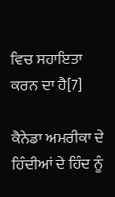ਵਿਚ ਸਹਾਇਤਾ ਕਰਨ ਦਾ ਹੈ[7]

ਕੈਨੇਡਾ ਅਮਰੀਕਾ ਦੇ ਹਿੰਦੀਆਂ ਦੇ ਹਿੰਦ ਨੂੰ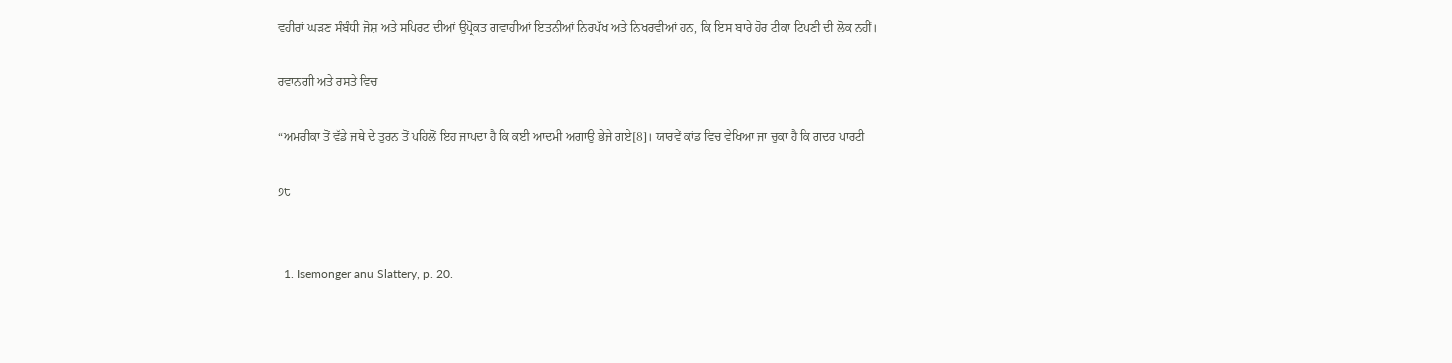ਵਹੀਰਾਂ ਘੜਣ ਸੰਬੰਧੀ ਜੋਸ਼ ਅਤੇ ਸਪਿਰਟ ਦੀਆਂ ਉਪ੍ਰੋਕਤ ਗਵਾਹੀਆਂ ਇਤਨੀਆਂ ਨਿਰਪੱਖ ਅਤੇ ਨਿਖਰਵੀਆਂ ਹਨ, ਕਿ ਇਸ ਬਾਰੇ ਹੋਰ ਟੀਕਾ ਟਿਪਣੀ ਦੀ ਲੋਕ ਨਹੀਂ।

ਰਵਾਨਗੀ ਅਤੇ ਰਸਤੇ ਵਿਚ

“ਅਮਰੀਕਾ ਤੋਂ ਵੱਡੇ ਜਥੇ ਦੇ ਤੁਰਨ ਤੋਂ ਪਹਿਲੋਂ ਇਹ ਜਾਪਦਾ ਹੈ ਕਿ ਕਈ ਆਦਮੀ ਅਗਾਉ ਭੇਜੇ ਗਏ[8]। ਯਾਰਵੇਂ ਕਾਂਡ ਵਿਚ ਵੇਖਿਆ ਜਾ ਚੁਕਾ ਹੈ ਕਿ ਗਦਰ ਪਾਰਟੀ

੭੮


  1. Isemonger anu Slattery, p. 20.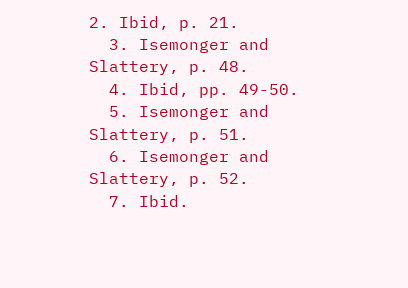2. Ibid, p. 21.
  3. Isemonger and Slattery, p. 48.
  4. Ibid, pp. 49-50.
  5. Isemonger and Slattery, p. 51.
  6. Isemonger and Slattery, p. 52.
  7. Ibid.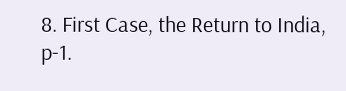8. First Case, the Return to India, p-1.